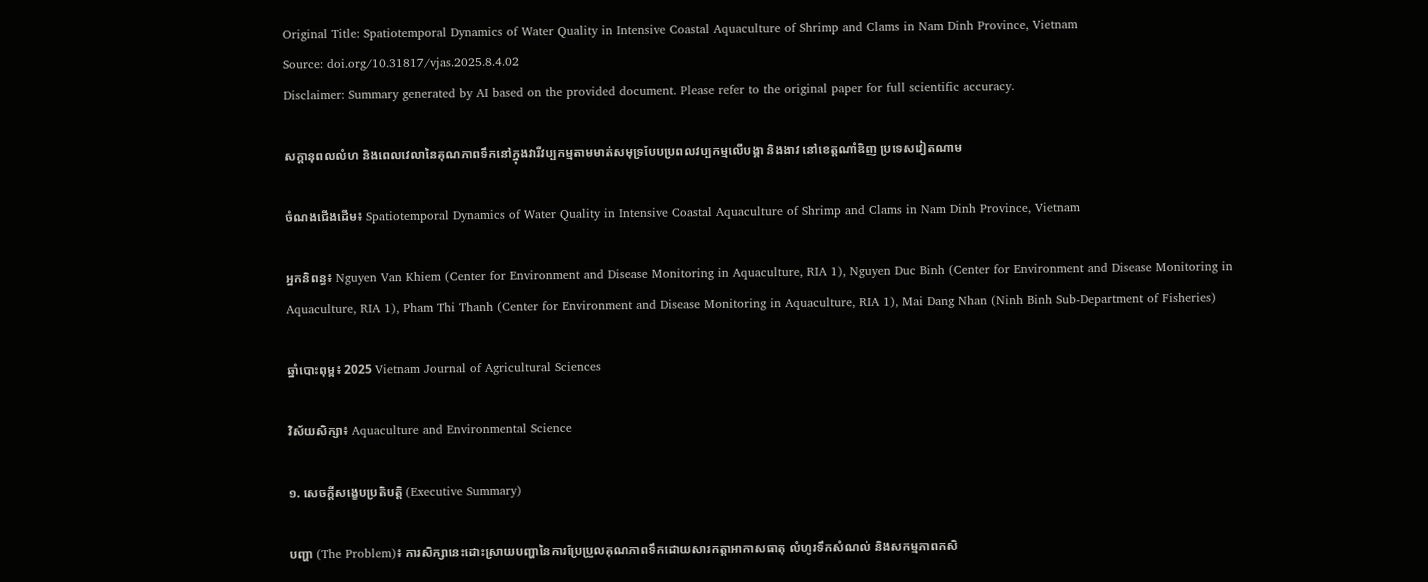Original Title: Spatiotemporal Dynamics of Water Quality in Intensive Coastal Aquaculture of Shrimp and Clams in Nam Dinh Province, Vietnam
Source: doi.org/10.31817/vjas.2025.8.4.02
Disclaimer: Summary generated by AI based on the provided document. Please refer to the original paper for full scientific accuracy.

សក្ដានុពលលំហ និងពេលវេលានៃគុណភាពទឹកនៅក្នុងវារីវប្បកម្មតាមមាត់សមុទ្របែបប្រពលវប្បកម្មលើបង្គា និងងាវ នៅខេត្តណាំឌិញ ប្រទេសវៀតណាម

ចំណងជើងដើម៖ Spatiotemporal Dynamics of Water Quality in Intensive Coastal Aquaculture of Shrimp and Clams in Nam Dinh Province, Vietnam

អ្នកនិពន្ធ៖ Nguyen Van Khiem (Center for Environment and Disease Monitoring in Aquaculture, RIA 1), Nguyen Duc Binh (Center for Environment and Disease Monitoring in Aquaculture, RIA 1), Pham Thi Thanh (Center for Environment and Disease Monitoring in Aquaculture, RIA 1), Mai Dang Nhan (Ninh Binh Sub-Department of Fisheries)

ឆ្នាំបោះពុម្ព៖ 2025 Vietnam Journal of Agricultural Sciences

វិស័យសិក្សា៖ Aquaculture and Environmental Science

១. សេចក្តីសង្ខេបប្រតិបត្តិ (Executive Summary)

បញ្ហា (The Problem)៖ ការសិក្សានេះដោះស្រាយបញ្ហានៃការប្រែប្រួលគុណភាពទឹកដោយសារកត្តាអាកាសធាតុ លំហូរទឹកសំណល់ និងសកម្មភាពកសិ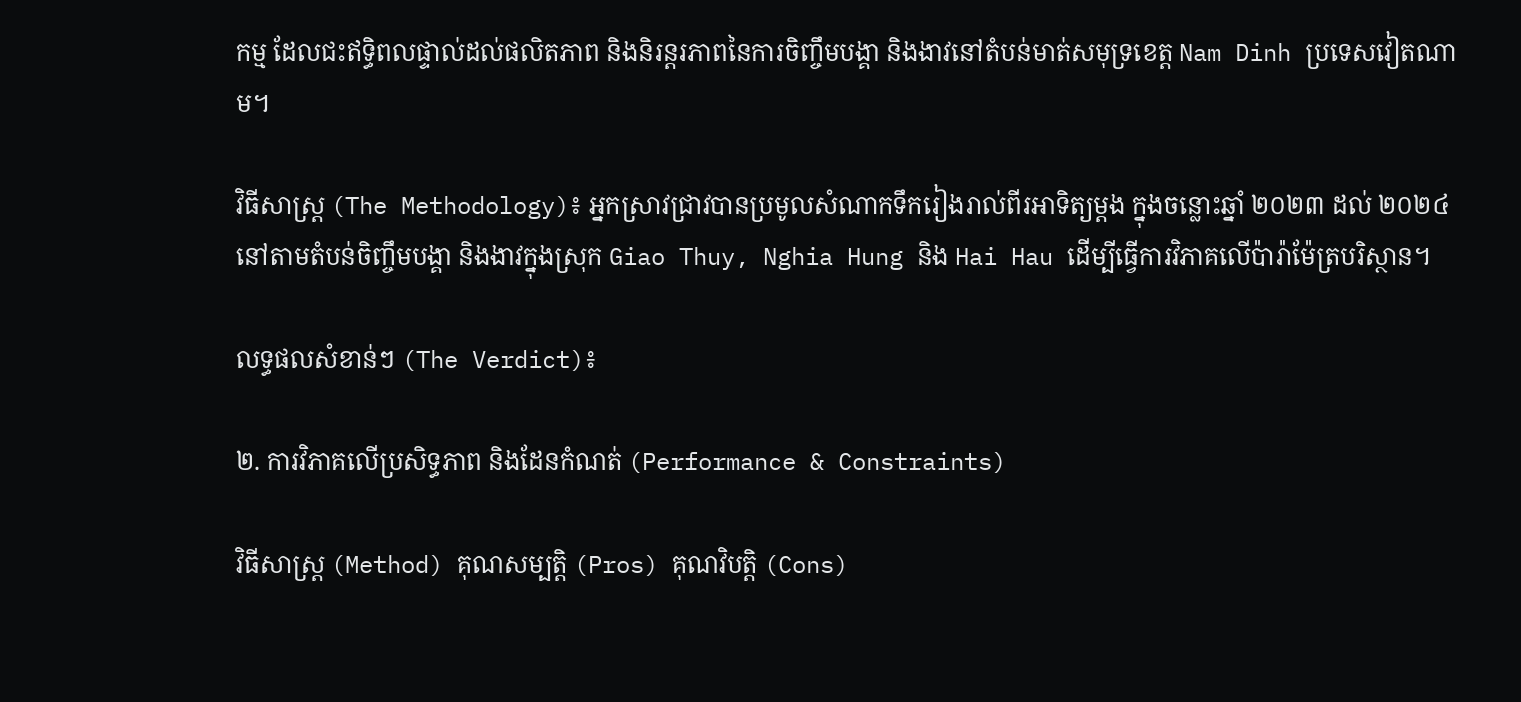កម្ម ដែលជះឥទ្ធិពលផ្ទាល់ដល់ផលិតភាព និងនិរន្តរភាពនៃការចិញ្ចឹមបង្គា និងងាវនៅតំបន់មាត់សមុទ្រខេត្ត Nam Dinh ប្រទេសវៀតណាម។

វិធីសាស្ត្រ (The Methodology)៖ អ្នកស្រាវជ្រាវបានប្រមូលសំណាកទឹករៀងរាល់ពីរអាទិត្យម្តង ក្នុងចន្លោះឆ្នាំ ២០២៣ ដល់ ២០២៤ នៅតាមតំបន់ចិញ្ចឹមបង្គា និងងាវក្នុងស្រុក Giao Thuy, Nghia Hung និង Hai Hau ដើម្បីធ្វើការវិភាគលើប៉ារ៉ាម៉ែត្របរិស្ថាន។

លទ្ធផលសំខាន់ៗ (The Verdict)៖

២. ការវិភាគលើប្រសិទ្ធភាព និងដែនកំណត់ (Performance & Constraints)

វិធីសាស្ត្រ (Method) គុណសម្បត្តិ (Pros) គុណវិបត្តិ (Cons)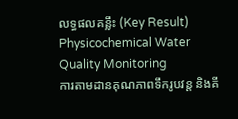លទ្ធផលគន្លឹះ (Key Result)
Physicochemical Water Quality Monitoring
ការតាមដានគុណភាពទឹករូបវន្ត និងគី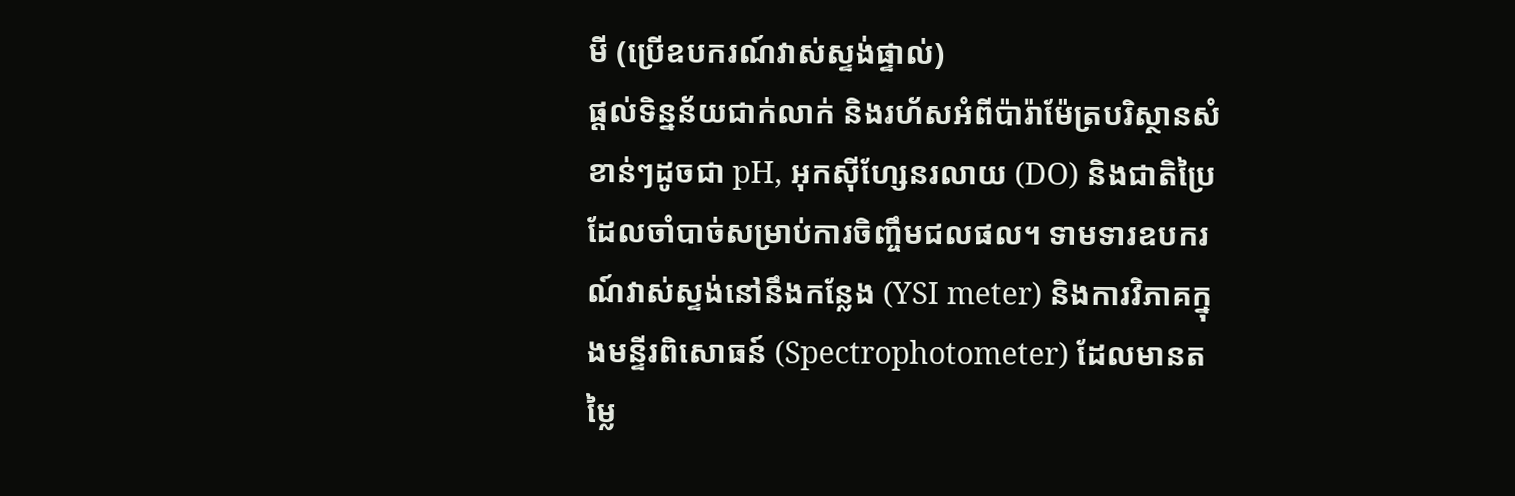មី (ប្រើឧបករណ៍វាស់ស្ទង់ផ្ទាល់)
ផ្តល់ទិន្នន័យជាក់លាក់ និងរហ័សអំពីប៉ារ៉ាម៉ែត្របរិស្ថានសំខាន់ៗដូចជា pH, អុកស៊ីហ្សែនរលាយ (DO) និងជាតិប្រៃ ដែលចាំបាច់សម្រាប់ការចិញ្ចឹមជលផល។ ទាមទារឧបករណ៍វាស់ស្ទង់នៅនឹងកន្លែង (YSI meter) និងការវិភាគក្នុងមន្ទីរពិសោធន៍ (Spectrophotometer) ដែលមានតម្លៃ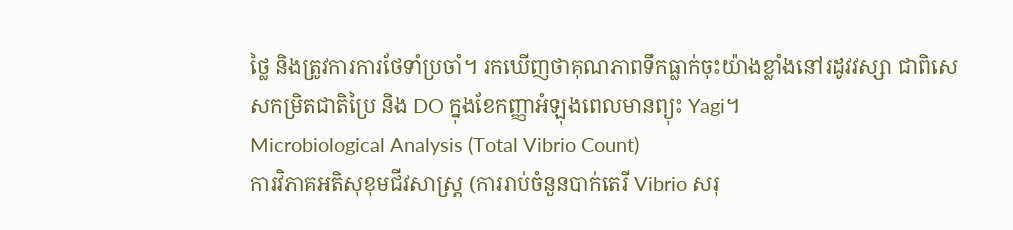ថ្លៃ និងត្រូវការការថែទាំប្រចាំ។ រកឃើញថាគុណភាពទឹកធ្លាក់ចុះយ៉ាងខ្លាំងនៅរដូវវស្សា ជាពិសេសកម្រិតជាតិប្រៃ និង DO ក្នុងខែកញ្ញាអំឡុងពេលមានព្យុះ Yagi។
Microbiological Analysis (Total Vibrio Count)
ការវិភាគអតិសុខុមជីវសាស្ត្រ (ការរាប់ចំនួនបាក់តេរី Vibrio សរុ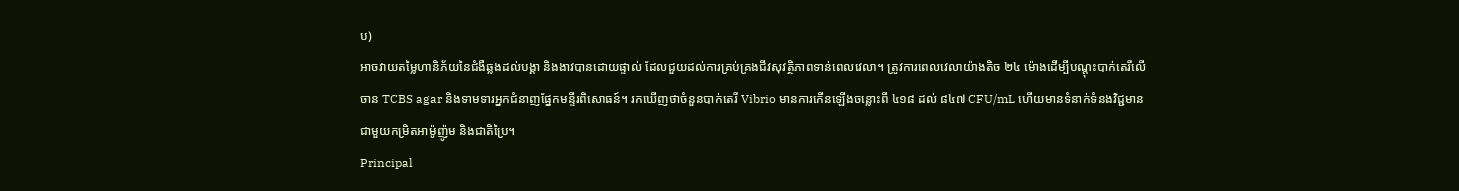ប)
អាចវាយតម្លៃហានិភ័យនៃជំងឺឆ្លងដល់បង្គា និងងាវបានដោយផ្ទាល់ ដែលជួយដល់ការគ្រប់គ្រងជីវសុវត្ថិភាពទាន់ពេលវេលា។ ត្រូវការពេលវេលាយ៉ាងតិច ២៤ ម៉ោងដើម្បីបណ្តុះបាក់តេរីលើចាន TCBS agar និងទាមទារអ្នកជំនាញផ្នែកមន្ទីរពិសោធន៍។ រកឃើញថាចំនួនបាក់តេរី Vibrio មានការកើនឡើងចន្លោះពី ៤១៨ ដល់ ៨៤៧ CFU/mL ហើយមានទំនាក់ទំនងវិជ្ជមានជាមួយកម្រិតអាម៉ូញ៉ូម និងជាតិប្រៃ។
Principal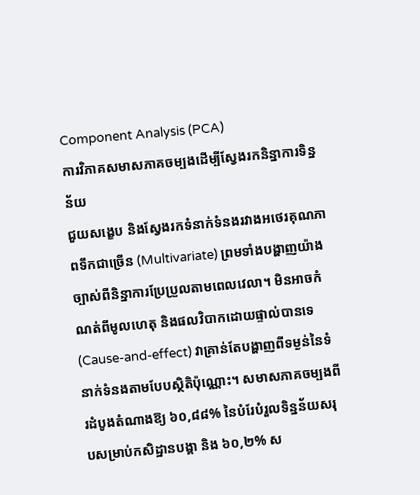Component Analysis (PCA)
ការវិភាគសមាសភាគចម្បងដើម្បីស្វែងរកនិន្នាការទិន្នន័យ
ជួយសង្ខេប និងស្វែងរកទំនាក់ទំនងរវាងអថេរគុណភាពទឹកជាច្រើន (Multivariate) ព្រមទាំងបង្ហាញយ៉ាងច្បាស់ពីនិន្នាការប្រែប្រួលតាមពេលវេលា។ មិនអាចកំណត់ពីមូលហេតុ និងផលវិបាកដោយផ្ទាល់បានទេ (Cause-and-effect) វាគ្រាន់តែបង្ហាញពីទម្ងន់នៃទំនាក់ទំនងតាមបែបស្ថិតិប៉ុណ្ណោះ។ សមាសភាគចម្បងពីរដំបូងតំណាងឱ្យ ៦០,៨៨% នៃបំរែបំរួលទិន្នន័យសរុបសម្រាប់កសិដ្ឋានបង្គា និង ៦០,២% ស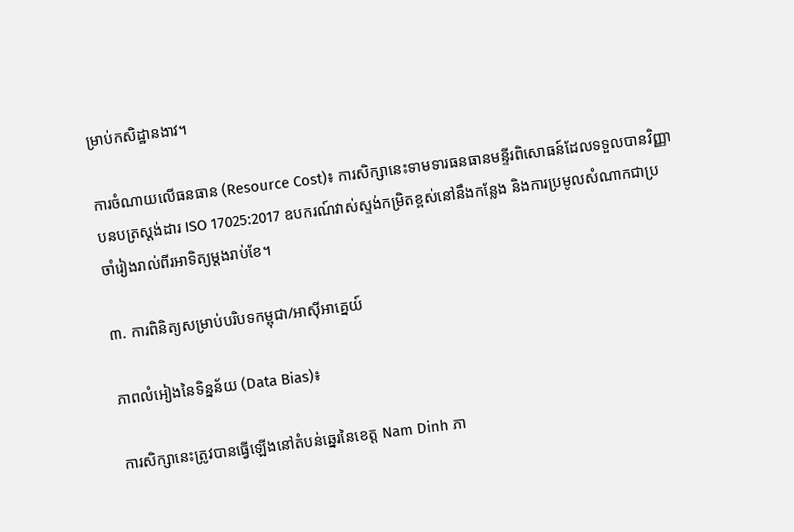ម្រាប់កសិដ្ឋានងាវ។

ការចំណាយលើធនធាន (Resource Cost)៖ ការសិក្សានេះទាមទារធនធានមន្ទីរពិសោធន៍ដែលទទួលបានវិញ្ញាបនបត្រស្តង់ដារ ISO 17025:2017 ឧបករណ៍វាស់ស្ទង់កម្រិតខ្ពស់នៅនឹងកន្លែង និងការប្រមូលសំណាកជាប្រចាំរៀងរាល់ពីរអាទិត្យម្តងរាប់ខែ។

៣. ការពិនិត្យសម្រាប់បរិបទកម្ពុជា/អាស៊ីអាគ្នេយ៍

ភាពលំអៀងនៃទិន្នន័យ (Data Bias)៖

ការសិក្សានេះត្រូវបានធ្វើឡើងនៅតំបន់ឆ្នេរនៃខេត្ត Nam Dinh ភា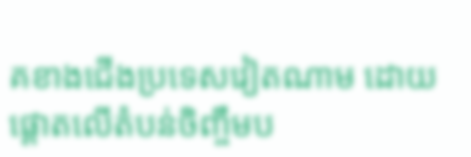គខាងជើងប្រទេសវៀតណាម ដោយផ្តោតលើតំបន់ចិញ្ចឹមប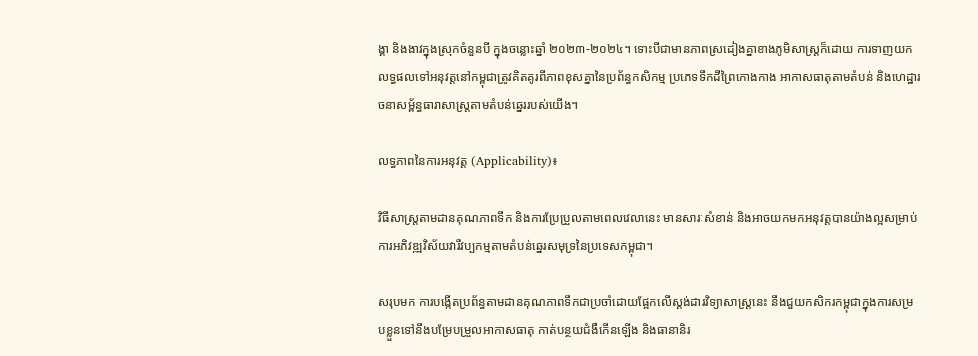ង្គា និងងាវក្នុងស្រុកចំនួនបី ក្នុងចន្លោះឆ្នាំ ២០២៣-២០២៤។ ទោះបីជាមានភាពស្រដៀងគ្នាខាងភូមិសាស្ត្រក៏ដោយ ការទាញយកលទ្ធផលទៅអនុវត្តនៅកម្ពុជាត្រូវគិតគូរពីភាពខុសគ្នានៃប្រព័ន្ធកសិកម្ម ប្រភេទទឹកដីព្រៃកោងកាង អាកាសធាតុតាមតំបន់ និងហេដ្ឋារចនាសម្ព័ន្ធធារាសាស្ត្រតាមតំបន់ឆ្នេររបស់យើង។

លទ្ធភាពនៃការអនុវត្ត (Applicability)៖

វិធីសាស្ត្រតាមដានគុណភាពទឹក និងការប្រែប្រួលតាមពេលវេលានេះ មានសារៈសំខាន់ និងអាចយកមកអនុវត្តបានយ៉ាងល្អសម្រាប់ការអភិវឌ្ឍវិស័យវារីវប្បកម្មតាមតំបន់ឆ្នេរសមុទ្រនៃប្រទេសកម្ពុជា។

សរុបមក ការបង្កើតប្រព័ន្ធតាមដានគុណភាពទឹកជាប្រចាំដោយផ្អែកលើស្តង់ដារវិទ្យាសាស្ត្រនេះ នឹងជួយកសិករកម្ពុជាក្នុងការសម្របខ្លួនទៅនឹងបម្រែបម្រួលអាកាសធាតុ កាត់បន្ថយជំងឺកើនឡើង និងធានានិរ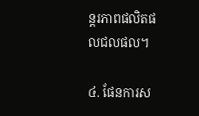ន្តរភាពផលិតផលជលផល។

៤. ផែនការស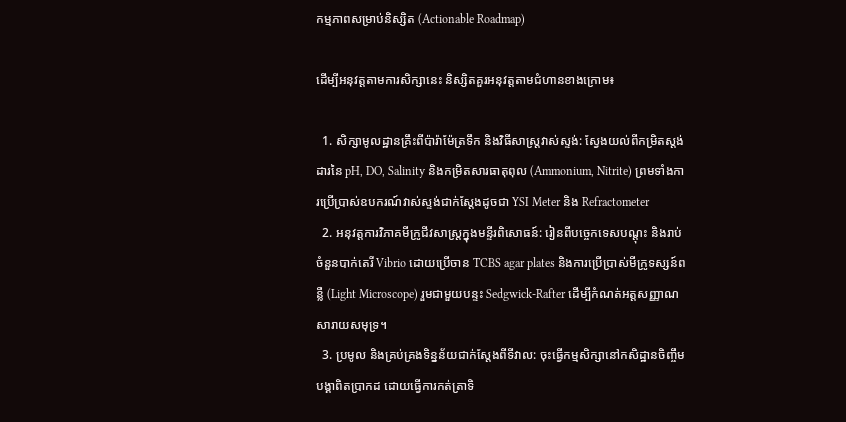កម្មភាពសម្រាប់និស្សិត (Actionable Roadmap)

ដើម្បីអនុវត្តតាមការសិក្សានេះ និស្សិតគួរអនុវត្តតាមជំហានខាងក្រោម៖

  1. សិក្សាមូលដ្ឋានគ្រឹះពីប៉ារ៉ាម៉ែត្រទឹក និងវិធីសាស្ត្រវាស់ស្ទង់: ស្វែងយល់ពីកម្រិតស្តង់ដារនៃ pH, DO, Salinity និងកម្រិតសារធាតុពុល (Ammonium, Nitrite) ព្រមទាំងការប្រើប្រាស់ឧបករណ៍វាស់ស្ទង់ជាក់ស្តែងដូចជា YSI Meter និង Refractometer
  2. អនុវត្តការវិភាគមីក្រូជីវសាស្ត្រក្នុងមន្ទីរពិសោធន៍: រៀនពីបច្ចេកទេសបណ្តុះ និងរាប់ចំនួនបាក់តេរី Vibrio ដោយប្រើចាន TCBS agar plates និងការប្រើប្រាស់មីក្រូទស្សន៍ពន្លឺ (Light Microscope) រួមជាមួយបន្ទះ Sedgwick-Rafter ដើម្បីកំណត់អត្តសញ្ញាណសារាយសមុទ្រ។
  3. ប្រមូល និងគ្រប់គ្រងទិន្នន័យជាក់ស្តែងពីទីវាល: ចុះធ្វើកម្មសិក្សានៅកសិដ្ឋានចិញ្ចឹមបង្គាពិតប្រាកដ ដោយធ្វើការកត់ត្រាទិ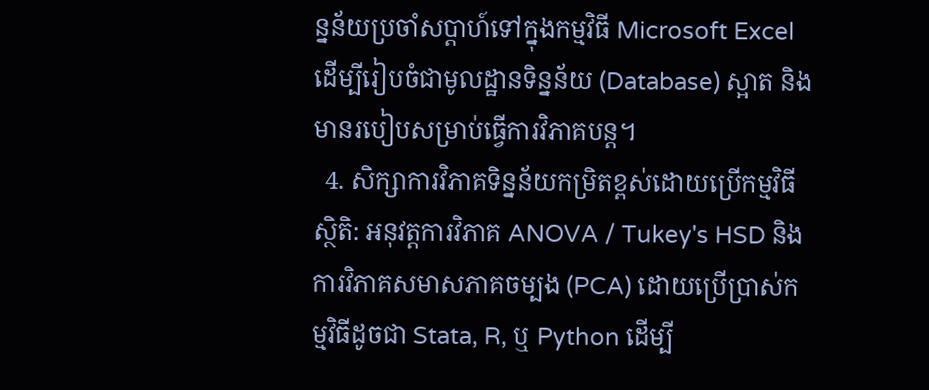ន្នន័យប្រចាំសប្តាហ៍ទៅក្នុងកម្មវិធី Microsoft Excel ដើម្បីរៀបចំជាមូលដ្ឋានទិន្នន័យ (Database) ស្អាត និងមានរបៀបសម្រាប់ធ្វើការវិភាគបន្ត។
  4. សិក្សាការវិភាគទិន្នន័យកម្រិតខ្ពស់ដោយប្រើកម្មវិធីស្ថិតិ: អនុវត្តការវិភាគ ANOVA / Tukey's HSD និងការវិភាគសមាសភាគចម្បង (PCA) ដោយប្រើប្រាស់កម្មវិធីដូចជា Stata, R, ឬ Python ដើម្បី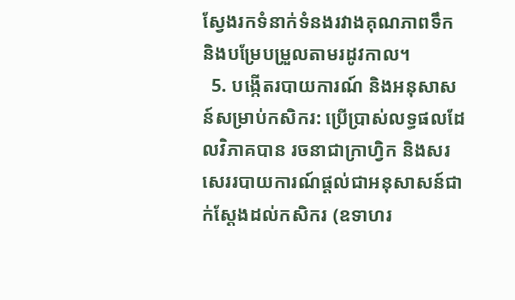ស្វែងរកទំនាក់ទំនងរវាងគុណភាពទឹក និងបម្រែបម្រួលតាមរដូវកាល។
  5. បង្កើតរបាយការណ៍ និងអនុសាសន៍សម្រាប់កសិករ: ប្រើប្រាស់លទ្ធផលដែលវិភាគបាន រចនាជាក្រាហ្វិក និងសរសេររបាយការណ៍ផ្តល់ជាអនុសាសន៍ជាក់ស្តែងដល់កសិករ (ឧទាហរ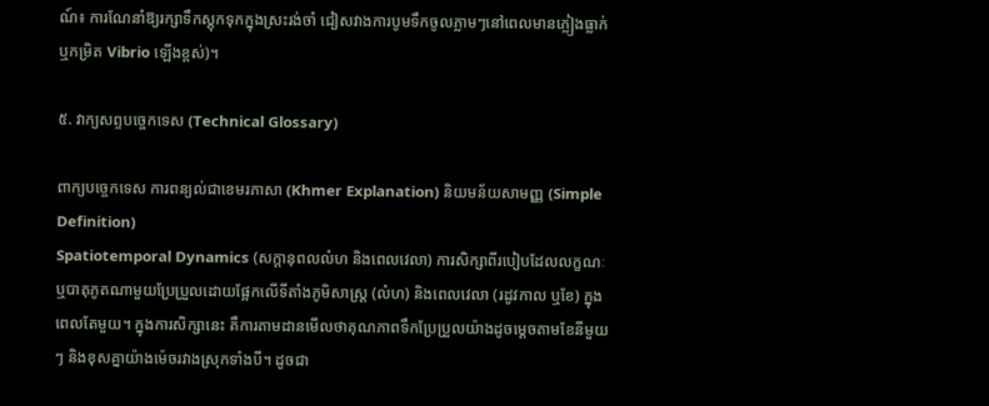ណ៍៖ ការណែនាំឱ្យរក្សាទឹកស្តុកទុកក្នុងស្រះរង់ចាំ ជៀសវាងការបូមទឹកចូលភ្លាមៗនៅពេលមានភ្លៀងធ្លាក់ ឬកម្រិត Vibrio ឡើងខ្ពស់)។

៥. វាក្យសព្ទបច្ចេកទេស (Technical Glossary)

ពាក្យបច្ចេកទេស ការពន្យល់ជាខេមរភាសា (Khmer Explanation) និយមន័យសាមញ្ញ (Simple Definition)
Spatiotemporal Dynamics (សក្ដានុពលលំហ និងពេលវេលា) ការសិក្សាពីរបៀបដែលលក្ខណៈ ឬបាតុភូតណាមួយប្រែប្រួលដោយផ្អែកលើទីតាំងភូមិសាស្ត្រ (លំហ) និងពេលវេលា (រដូវកាល ឬខែ) ក្នុងពេលតែមួយ។ ក្នុងការសិក្សានេះ គឺការតាមដានមើលថាគុណភាពទឹកប្រែប្រួលយ៉ាងដូចម្តេចតាមខែនីមួយៗ និងខុសគ្នាយ៉ាងម៉េចរវាងស្រុកទាំងបី។ ដូចជា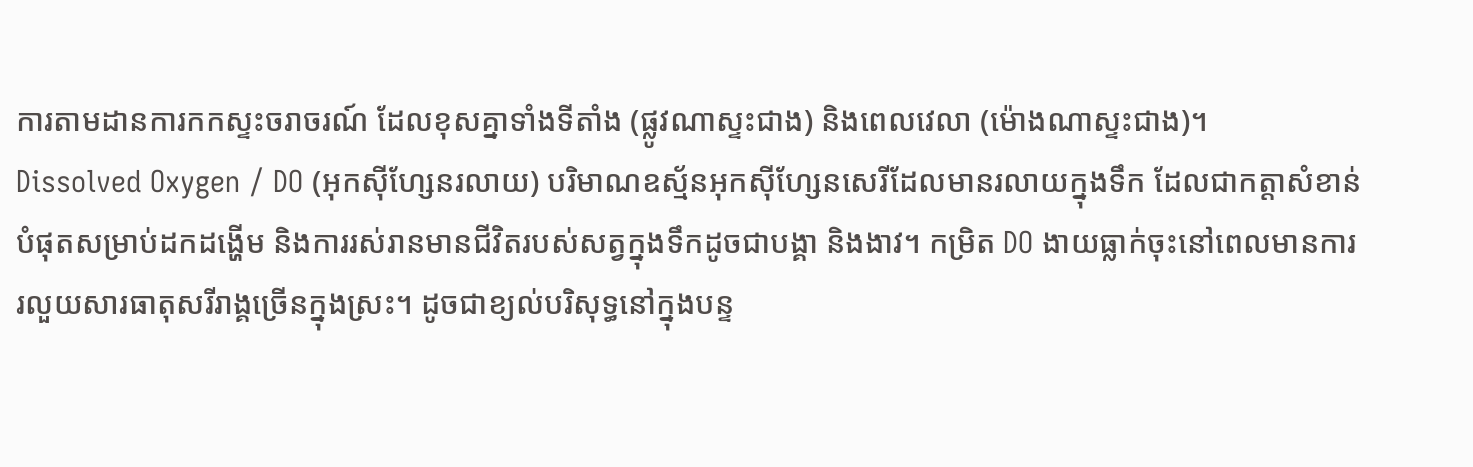ការតាមដានការកកស្ទះចរាចរណ៍ ដែលខុសគ្នាទាំងទីតាំង (ផ្លូវណាស្ទះជាង) និងពេលវេលា (ម៉ោងណាស្ទះជាង)។
Dissolved Oxygen / DO (អុកស៊ីហ្សែនរលាយ) បរិមាណឧស្ម័នអុកស៊ីហ្សែនសេរីដែលមានរលាយក្នុងទឹក ដែលជាកត្តាសំខាន់បំផុតសម្រាប់ដកដង្ហើម និងការរស់រានមានជីវិតរបស់សត្វក្នុងទឹកដូចជាបង្គា និងងាវ។ កម្រិត DO ងាយធ្លាក់ចុះនៅពេលមានការរលួយសារធាតុសរីរាង្គច្រើនក្នុងស្រះ។ ដូចជាខ្យល់បរិសុទ្ធនៅក្នុងបន្ទ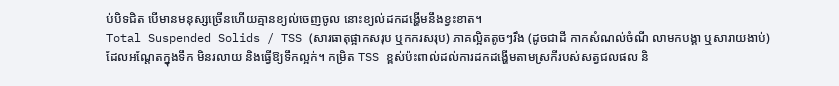ប់បិទជិត បើមានមនុស្សច្រើនហើយគ្មានខ្យល់ចេញចូល នោះខ្យល់ដកដង្ហើមនឹងខ្វះខាត។
Total Suspended Solids / TSS (សារធាតុផ្អាកសរុប ឬកករសរុប) ភាគល្អិតតូចៗរឹង (ដូចជាដី កាកសំណល់ចំណី លាមកបង្គា ឬសារាយងាប់) ដែលអណ្តែតក្នុងទឹក មិនរលាយ និងធ្វើឱ្យទឹកល្អក់។ កម្រិត TSS ខ្ពស់ប៉ះពាល់ដល់ការដកដង្ហើមតាមស្រកីរបស់សត្វជលផល និ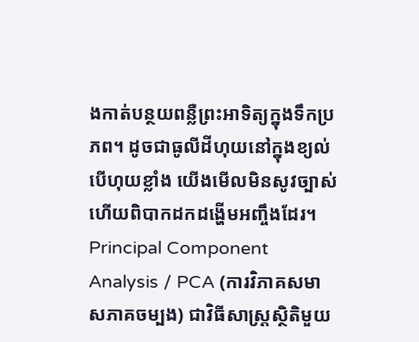ងកាត់បន្ថយពន្លឺព្រះអាទិត្យក្នុងទឹកប្រភព។ ដូចជាធូលីដីហុយនៅក្នុងខ្យល់ បើហុយខ្លាំង យើងមើលមិនសូវច្បាស់ ហើយពិបាកដកដង្ហើមអញ្ចឹងដែរ។
Principal Component Analysis / PCA (ការវិភាគសមាសភាគចម្បង) ជាវិធីសាស្ត្រស្ថិតិមួយ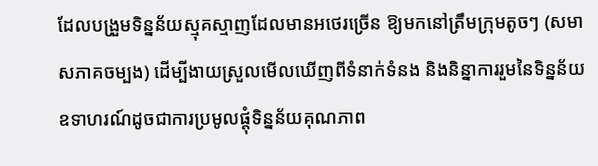ដែលបង្រួមទិន្នន័យស្មុគស្មាញដែលមានអថេរច្រើន ឱ្យមកនៅត្រឹមក្រុមតូចៗ (សមាសភាគចម្បង) ដើម្បីងាយស្រួលមើលឃើញពីទំនាក់ទំនង និងនិន្នាការរួមនៃទិន្នន័យ ឧទាហរណ៍ដូចជាការប្រមូលផ្តុំទិន្នន័យគុណភាព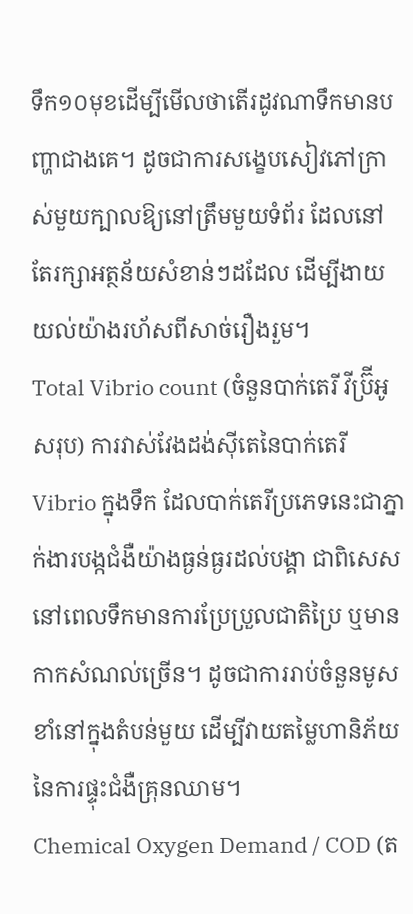ទឹក១០មុខដើម្បីមើលថាតើរដូវណាទឹកមានបញ្ហាជាងគេ។ ដូចជាការសង្ខេបសៀវភៅក្រាស់មួយក្បាលឱ្យនៅត្រឹមមួយទំព័រ ដែលនៅតែរក្សាអត្ថន័យសំខាន់ៗដដែល ដើម្បីងាយយល់យ៉ាងរហ័សពីសាច់រឿងរួម។
Total Vibrio count (ចំនួនបាក់តេរី វីប្រ៊ីអូ សរុប) ការវាស់វែងដង់ស៊ីតេនៃបាក់តេរី Vibrio ក្នុងទឹក ដែលបាក់តេរីប្រភេទនេះជាភ្នាក់ងារបង្កជំងឺយ៉ាងធ្ងន់ធ្ងរដល់បង្គា ជាពិសេសនៅពេលទឹកមានការប្រែប្រួលជាតិប្រៃ ឬមានកាកសំណល់ច្រើន។ ដូចជាការរាប់ចំនួនមូសខាំនៅក្នុងតំបន់មួយ ដើម្បីវាយតម្លៃហានិភ័យនៃការផ្ទុះជំងឺគ្រុនឈាម។
Chemical Oxygen Demand / COD (ត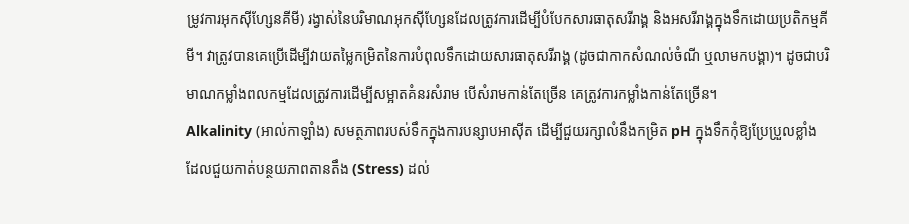ម្រូវការអុកស៊ីហ្សែនគីមី) រង្វាស់នៃបរិមាណអុកស៊ីហ្សែនដែលត្រូវការដើម្បីបំបែកសារធាតុសរីរាង្គ និងអសរីរាង្គក្នុងទឹកដោយប្រតិកម្មគីមី។ វាត្រូវបានគេប្រើដើម្បីវាយតម្លៃកម្រិតនៃការបំពុលទឹកដោយសារធាតុសរីរាង្គ (ដូចជាកាកសំណល់ចំណី ឬលាមកបង្គា)។ ដូចជាបរិមាណកម្លាំងពលកម្មដែលត្រូវការដើម្បីសម្អាតគំនរសំរាម បើសំរាមកាន់តែច្រើន គេត្រូវការកម្លាំងកាន់តែច្រើន។
Alkalinity (អាល់កាឡាំង) សមត្ថភាពរបស់ទឹកក្នុងការបន្សាបអាស៊ីត ដើម្បីជួយរក្សាលំនឹងកម្រិត pH ក្នុងទឹកកុំឱ្យប្រែប្រួលខ្លាំង ដែលជួយកាត់បន្ថយភាពតានតឹង (Stress) ដល់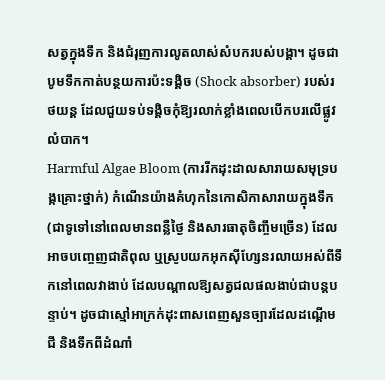សត្វក្នុងទឹក និងជំរុញការលូតលាស់សំបករបស់បង្គា។ ដូចជាបូមទឹកកាត់បន្ថយការប៉ះទង្គិច (Shock absorber) របស់រថយន្ត ដែលជួយទប់ទង្គិចកុំឱ្យរលាក់ខ្លាំងពេលបើកបរលើផ្លូវលំបាក។
Harmful Algae Bloom (ការរីកដុះដាលសារាយសមុទ្របង្កគ្រោះថ្នាក់) កំណើនយ៉ាងគំហុកនៃកោសិកាសារាយក្នុងទឹក (ជាទូទៅនៅពេលមានពន្លឺថ្ងៃ និងសារធាតុចិញ្ចឹមច្រើន) ដែលអាចបញ្ចេញជាតិពុល ឬស្រូបយកអុកស៊ីហ្សែនរលាយអស់ពីទឹកនៅពេលវាងាប់ ដែលបណ្តាលឱ្យសត្វជលផលងាប់ជាបន្តបន្ទាប់។ ដូចជាស្មៅអាក្រក់ដុះពាសពេញសួនច្បារដែលដណ្តើមជី និងទឹកពីដំណាំ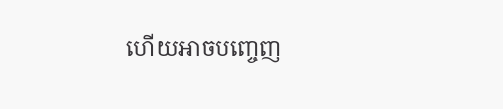ហើយអាចបញ្ចេញ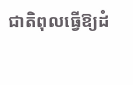ជាតិពុលធ្វើឱ្យដំ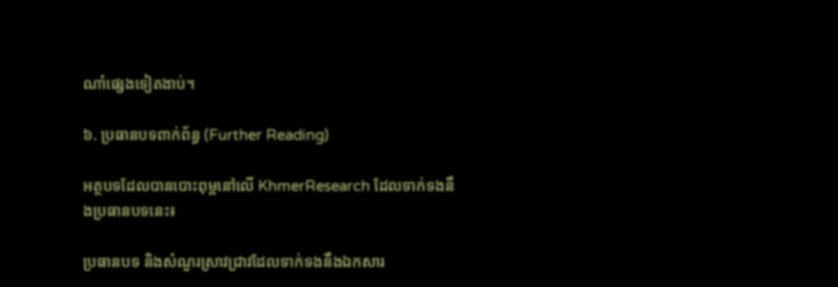ណាំផ្សេងទៀតងាប់។

៦. ប្រធានបទពាក់ព័ន្ធ (Further Reading)

អត្ថបទដែលបានបោះពុម្ពនៅលើ KhmerResearch ដែលទាក់ទងនឹងប្រធានបទនេះ៖

ប្រធានបទ និងសំណួរស្រាវជ្រាវដែលទាក់ទងនឹងឯកសារ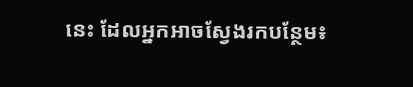នេះ ដែលអ្នកអាចស្វែងរកបន្ថែម៖